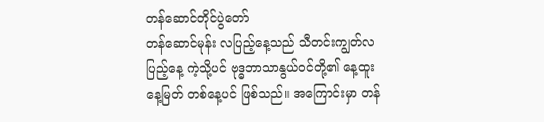တန်ဆောင်တိုင်ပွဲတော်
တန်ဆောင်မုန်း လပြည့်နေ့သည် သီတင်းကျွတ်လပြည့်နေ့ ကဲ့သို့ပင် ဗုဒ္ဓဘာသာနွယ်ဝင်တို့၏ နေ့ထူးနေ့မြတ် တစ်နေ့ပင် ဖြစ်သည်။ အကြောင်းမှာ တန်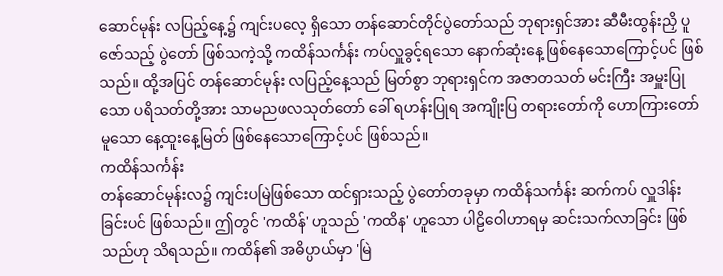ဆောင်မုန်း လပြည့်နေ့၌ ကျင်းပလေ့ ရှိသော တန်ဆောင်တိုင်ပွဲတော်သည် ဘုရားရှင်အား ဆီမီးထွန်းညှိ ပူဇော်သည့် ပွဲတော် ဖြစ်သကဲ့သို့ ကထိန်သင်္ကန်း ကပ်လှူခွင့်ရသော နောက်ဆုံးနေ့ ဖြစ်နေသောကြောင့်ပင် ဖြစ်သည်။ ထို့အပြင် တန်ဆောင်မုန်း လပြည့်နေ့သည် မြတ်စွာ ဘုရားရှင်က အဇာတသတ် မင်းကြီး အမှူးပြုသော ပရိသတ်တို့အား သာမညဖလသုတ်တော် ခေါ် ရဟန်းပြုရ အကျိုးပြ တရားတော်ကို ဟောကြားတော်မူသော နေ့ထူးနေ့မြတ် ဖြစ်နေသောကြောင့်ပင် ဖြစ်သည်။
ကထိန်သင်္ကန်း
တန်ဆောင်မုန်းလ၌ ကျင်းပမြဲဖြစ်သော ထင်ရှားသည့် ပွဲတော်တခုမှာ ကထိန်သင်္ကန်း ဆက်ကပ် လှူဒါန်းခြင်းပင် ဖြစ်သည်။ ဤတွင် 'ကထိန်' ဟူသည် 'ကထိန' ဟူသော ပါဠိဝေါဟာရမှ ဆင်းသက်လာခြင်း ဖြစ်သည်ဟု သိရသည်။ ကထိန်၏ အဓိပ္ပာယ်မှာ 'မြဲ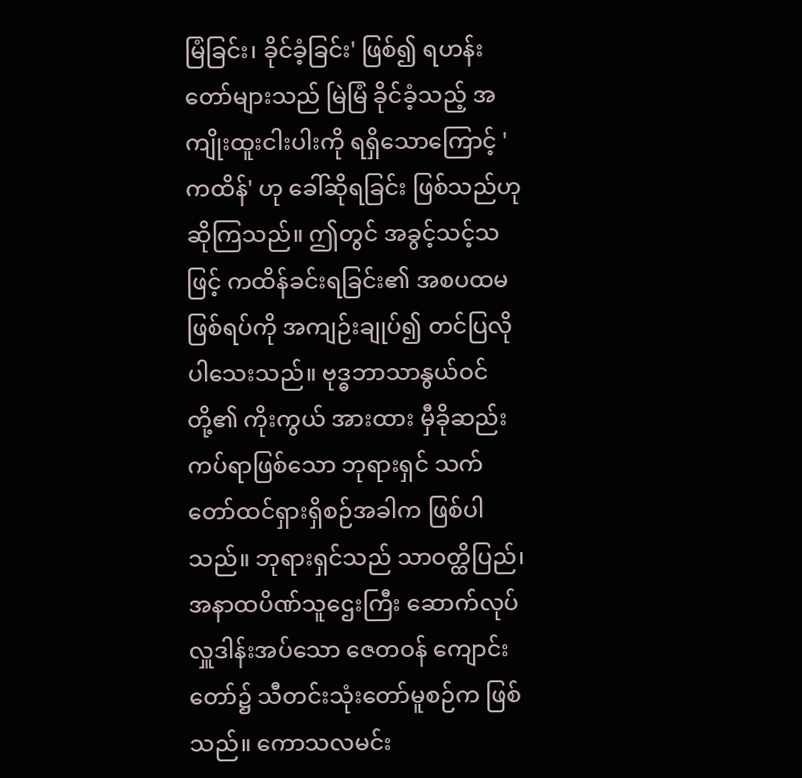မြံခြင်း၊ ခိုင်ခံ့ခြင်း' ဖြစ်၍ ရဟန်းတော်များသည် မြဲမြံ ခိုင်ခံ့သည့် အကျိုးထူးငါးပါးကို ရရှိသောကြောင့် 'ကထိန်' ဟု ခေါ်ဆိုရခြင်း ဖြစ်သည်ဟု ဆိုကြသည်။ ဤတွင် အခွင့်သင့်သဖြင့် ကထိန်ခင်းရခြင်း၏ အစပထမဖြစ်ရပ်ကို အကျဉ်းချုပ်၍ တင်ပြလိုပါသေးသည်။ ဗုဒ္ဓဘာသာနွယ်ဝင်တို့၏ ကိုးကွယ် အားထား မှီခိုဆည်းကပ်ရာဖြစ်သော ဘုရားရှင် သက်တော်ထင်ရှားရှိစဉ်အခါက ဖြစ်ပါသည်။ ဘုရားရှင်သည် သာဝတ္ထိပြည်၊ အနာထပိဏ်သူဌေးကြီး ဆောက်လုပ်လှူဒါန်းအပ်သော ဇေတဝန် ကျောင်းတော်၌ သီတင်းသုံးတော်မူစဉ်က ဖြစ်သည်။ ကောသလမင်း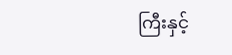ကြီးနှင့်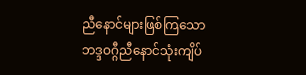ညီနောင်များဖြစ်ကြသော ဘဒ္ဒဝဂ္ဂီညီနောင်သုံးကျိပ်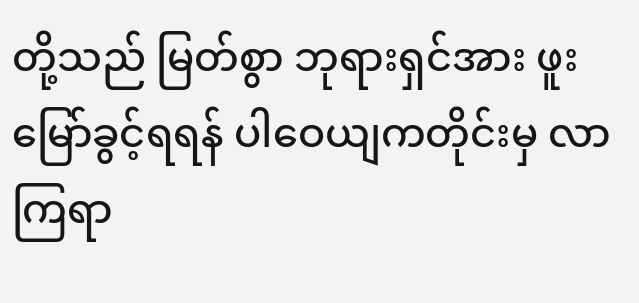တို့သည် မြတ်စွာ ဘုရားရှင်အား ဖူးမြော်ခွင့်ရရန် ပါဝေယျကတိုင်းမှ လာကြရာ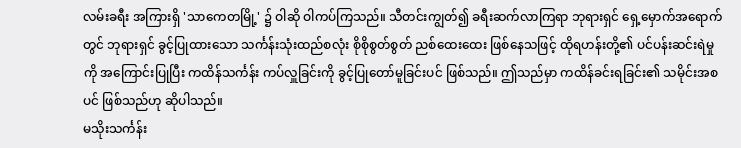လမ်းခရီး အကြားရှိ 'သာကေတမြို့' ၌ ဝါဆို ဝါကပ်ကြသည်။ သီတင်းကျွတ်၍ ခရီးဆက်လာကြရာ ဘုရားရှင် ရှေ့မှောက်အရောက်တွင် ဘုရားရှင် ခွင့်ပြုထားသော သင်္ကန်းသုံးထည်စလုံး စိုစိုစွတ်စွတ် ညစ်ထေးထေး ဖြစ်နေသဖြင့် ထိုရဟန်းတို့၏ ပင်ပန်းဆင်းရဲမှုကို အကြောင်းပြုပြီး ကထိန်သင်္ကန်း ကပ်လှူခြင်းကို ခွင့်ပြုတော်မူခြင်းပင် ဖြစ်သည်။ ဤသည်မှာ ကထိန်ခင်းရခြင်း၏ သမိုင်းအစပင် ဖြစ်သည်ဟု ဆိုပါသည်။
မသိုးသင်္ကန်း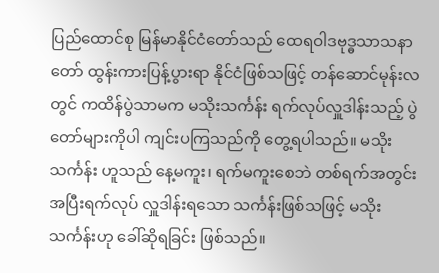ပြည်ထောင်စု မြန်မာနိုင်ငံတော်သည် ထေရဝါဒဗုဒ္ဓသာသနာတော် ထွန်းကားပြန့်ပွားရာ နိုင်ငံဖြစ်သဖြင့် တန်ဆောင်မုန်းလတွင် ကထိန်ပွဲသာမက မသိုးသင်္ကန်း ရက်လုပ်လှူဒါန်းသည့် ပွဲတော်များကိုပါ ကျင်းပကြသည်ကို တွေ့ရပါသည်။ မသိုးသင်္ကန်း ဟူသည် နေ့မကူး၊ ရက်မကူးစေဘဲ တစ်ရက်အတွင်း အပြီးရက်လုပ် လှူဒါန်းရသော သင်္ကန်းဖြစ်သဖြင့် မသိုးသင်္ကန်းဟု ခေါ်ဆိုရခြင်း ဖြစ်သည်။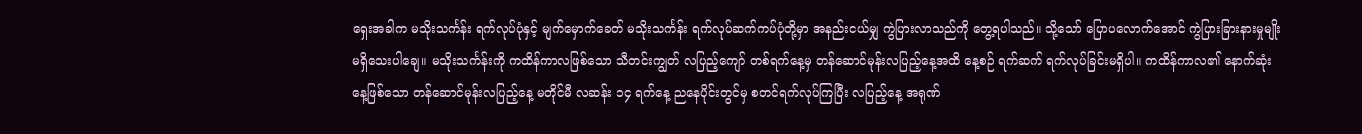ရှေးအခါက မသိုးသင်္ကန်း ရက်လုပ်ပုံနှင့် မျက်မှောက်ခေတ် မသိုးသင်္ကန်း ရက်လုပ်ဆက်ကပ်ပုံတို့မှာ အနည်းငယ်မျှ ကွဲပြားလာသည်ကို တွေ့ရပါသည်။ သို့သော် ပြောပလောက်အောင် ကွဲပြားခြားနားမှုမျိုး မရှိသေးပါချေ။ မသိုးသင်္ကန်းကို ကထိန်ကာလဖြစ်သော သီတင်းကျွတ် လပြည့်ကျော် တစ်ရက်နေ့မှ တန်ဆောင်မုန်းလပြည့်နေ့အထိ နေ့စဉ် ရက်ဆက် ရက်လုပ်ခြင်းမရှိပါ။ ကထိန်ကာလ၏ နောက်ဆုံးနေ့ဖြစ်သော တန်ဆောင်မုန်းလပြည့်နေ့ မတိုင်မီ လဆန်း ၁၄ ရက်နေ့ ညနေပိုင်းတွင်မှ စတင်ရက်လုပ်ကြပြီး လပြည့်နေ့ အရုဏ်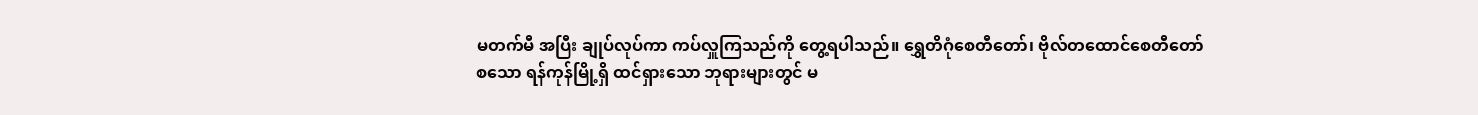မတက်မီ အပြီး ချုပ်လုပ်ကာ ကပ်လှူကြသည်ကို တွေ့ရပါသည်။ ရွှေတိဂုံစေတီတော်၊ ဗိုလ်တထောင်စေတီတော် စသော ရန်ကုန်မြို့ရှိ ထင်ရှားသော ဘုရားများတွင် မ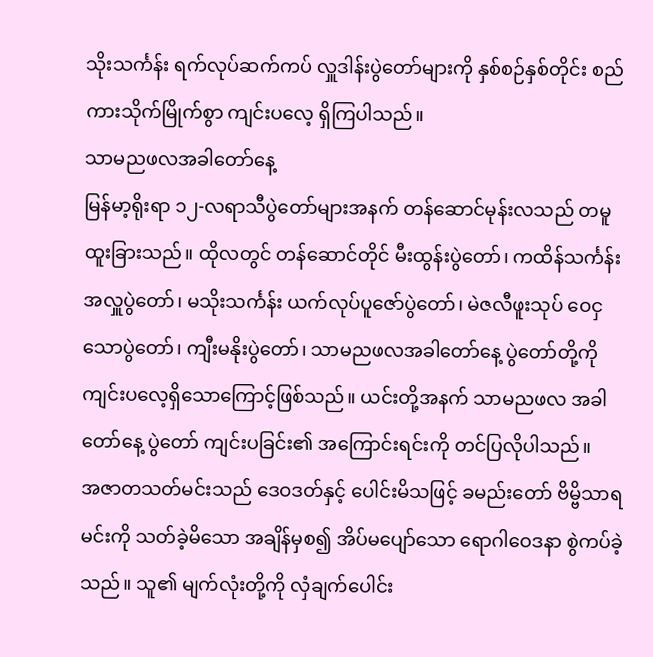သိုးသင်္ကန်း ရက်လုပ်ဆက်ကပ် လှူဒါန်းပွဲတော်များကို နှစ်စဉ်နှစ်တိုင်း စည်ကားသိုက်မြိုက်စွာ ကျင်းပလေ့ ရှိကြပါသည်။
သာမညဖလအခါတော်နေ့
မြန်မာ့ရိုးရာ ၁၂-လရာသီပွဲတော်များအနက် တန်ဆောင်မုန်းလသည် တမူထူးခြားသည်။ ထိုလတွင် တန်ဆောင်တိုင် မီးထွန်းပွဲတော်၊ ကထိန်သင်္ကန်း အလှူပွဲတော်၊ မသိုးသင်္ကန်း ယက်လုပ်ပူဇော်ပွဲတော်၊ မဲဇလီဖူးသုပ် ဝေငှသောပွဲတော်၊ ကျီးမနိုးပွဲတော်၊ သာမညဖလအခါတော်နေ့ ပွဲတော်တို့ကို ကျင်းပလေ့ရှိသောကြောင့်ဖြစ်သည်။ ယင်းတို့အနက် သာမညဖလ အခါတော်နေ့ ပွဲတော် ကျင်းပခြင်း၏ အကြောင်းရင်းကို တင်ပြလိုပါသည်။
အဇာတသတ်မင်းသည် ဒေဝဒတ်နှင့် ပေါင်းမိသဖြင့် ခမည်းတော် ဗိမ္ဗိသာရမင်းကို သတ်ခဲ့မိသော အချိန်မှစ၍ အိပ်မပျော်သော ရောဂါဝေဒနာ စွဲကပ်ခဲ့သည်။ သူ၏ မျက်လုံးတို့ကို လှံချက်ပေါင်း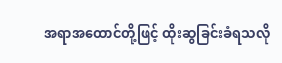အရာအထောင်တို့ဖြင့် ထိုးဆွခြင်းခံရသလို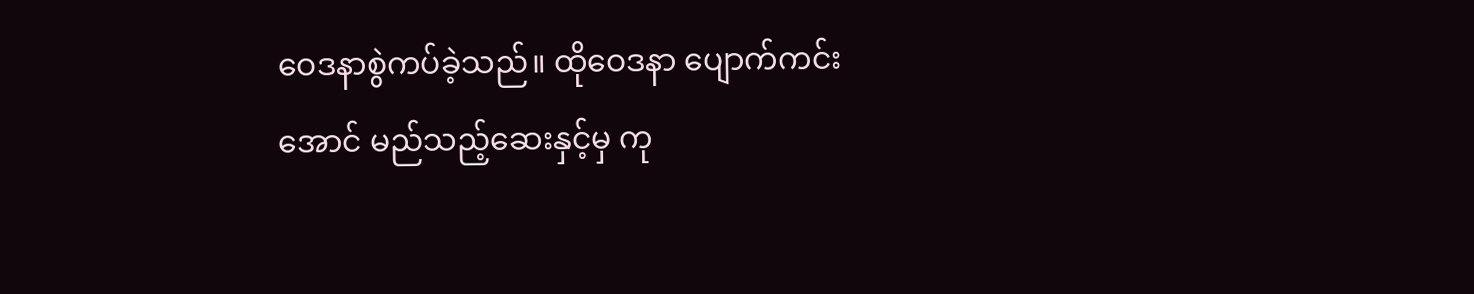ဝေဒနာစွဲကပ်ခဲ့သည်။ ထိုဝေဒနာ ပျောက်ကင်းအောင် မည်သည့်ဆေးနှင့်မှ ကု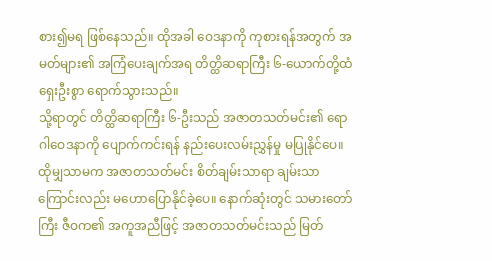စား၍မရ ဖြစ်နေသည်။ ထိုအခါ ဝေဒနာကို ကုစားရန်အတွက် အမတ်များ၏ အကြံပေးချက်အရ တိတ္ထိဆရာကြီး ၆-ယောက်တို့ထံ ရှေးဦးစွာ ရောက်သွားသည်။
သို့ရာတွင် တိတ္ထိဆရာကြီး ၆-ဦးသည် အဇာတသတ်မင်း၏ ရောဂါဝေဒနာကို ပျောက်ကင်းရန် နည်းပေးလမ်းညွှန်မှု မပြုနိုင်ပေ။ ထိုမျှသာမက အဇာတသတ်မင်း စိတ်ချမ်းသာရာ ချမ်းသာကြောင်းလည်း မဟောပြောနိုင်ခဲ့ပေ။ နောက်ဆုံးတွင် သမားတော်ကြီး ဇီဝက၏ အကူအညီဖြင့် အဇာတသတ်မင်းသည် မြတ်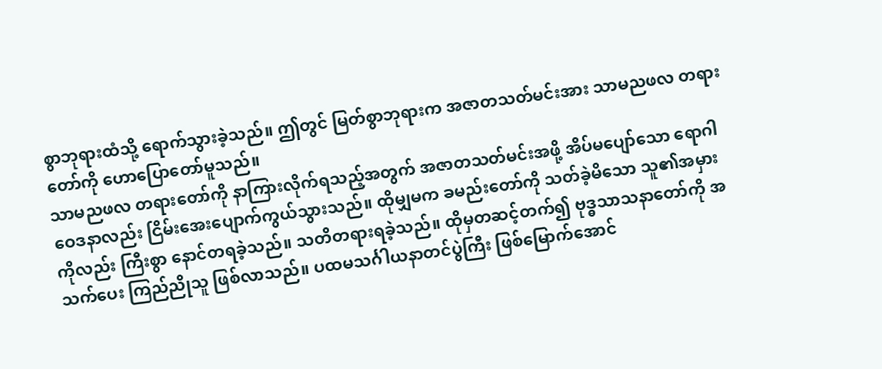စွာဘုရားထံသို့ ရောက်သွားခဲ့သည်။ ဤတွင် မြတ်စွာဘုရားက အဇာတသတ်မင်းအား သာမညဖလ တရားတော်ကို ဟောပြောတော်မူသည်။
သာမညဖလ တရားတော်ကို နာကြားလိုက်ရသည့်အတွက် အဇာတသတ်မင်းအဖို့ အိပ်မပျော်သော ရောဂါဝေဒနာလည်း ငြိမ်းအေးပျောက်ကွယ်သွားသည်။ ထိုမျှမက ခမည်းတော်ကို သတ်ခဲ့မိသော သူ၏အမှားကိုလည်း ကြီးစွာ နောင်တရခဲ့သည်။ သတိတရားရခဲ့သည်။ ထိုမှတဆင့်တက်၍ ဗုဒ္ဓသာသနာတော်ကို အသက်ပေး ကြည်ညိုသူ ဖြစ်လာသည်။ ပထမသင်္ဂါယနာတင်ပွဲကြီး ဖြစ်မြောက်အောင်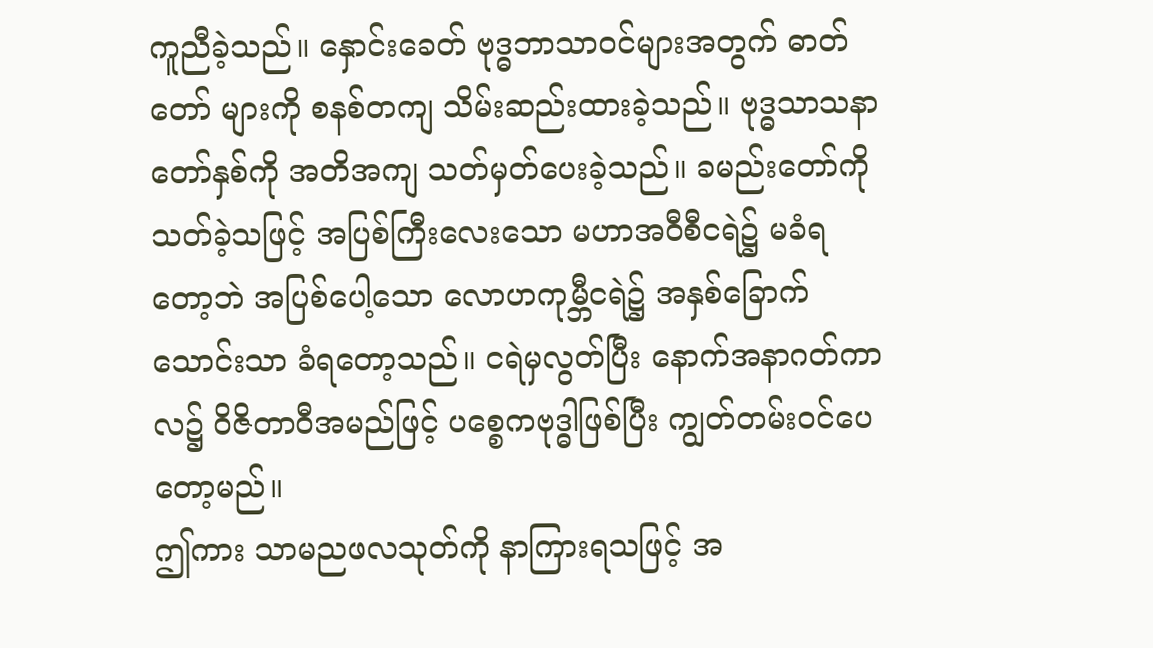ကူညီခဲ့သည်။ နှောင်းခေတ် ဗုဒ္ဓဘာသာဝင်များအတွက် ဓာတ်တော် များကို စနစ်တကျ သိမ်းဆည်းထားခဲ့သည်။ ဗုဒ္ဓသာသနာတော်နှစ်ကို အတိအကျ သတ်မှတ်ပေးခဲ့သည်။ ခမည်းတော်ကို သတ်ခဲ့သဖြင့် အပြစ်ကြီးလေးသော မဟာအဝီစီငရဲ၌ မခံရတော့ဘဲ အပြစ်ပေါ့သော လောဟကုမ္ဘီငရဲ၌ အနှစ်ခြောက်သောင်းသာ ခံရတော့သည်။ ငရဲမှလွတ်ပြီး နောက်အနာဂတ်ကာလ၌ ဝိဇိတာဝီအမည်ဖြင့် ပစ္စေကဗုဒ္ဓါဖြစ်ပြီး ကျွတ်တမ်းဝင်ပေတော့မည်။
ဤကား သာမညဖလသုတ်ကို နာကြားရသဖြင့် အ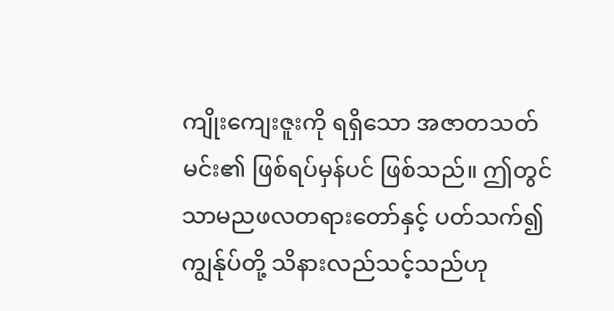ကျိုးကျေးဇူးကို ရရှိသော အဇာတသတ်မင်း၏ ဖြစ်ရပ်မှန်ပင် ဖြစ်သည်။ ဤတွင် သာမညဖလတရားတော်နှင့် ပတ်သက်၍ ကျွန်ုပ်တို့ သိနားလည်သင့်သည်ဟု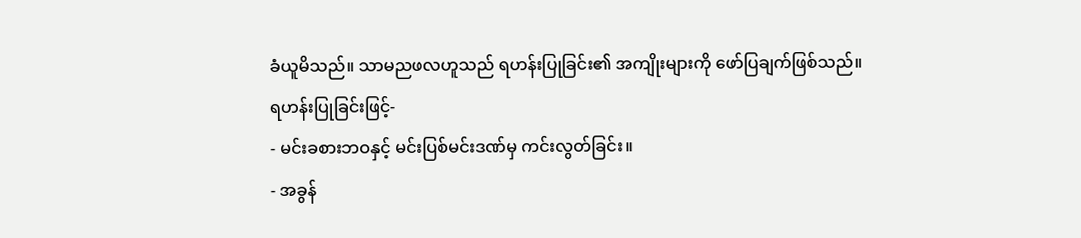ခံယူမိသည်။ သာမညဖလဟူသည် ရဟန်းပြုခြင်း၏ အကျိုးများကို ဖော်ပြချက်ဖြစ်သည်။
ရဟန်းပြုခြင်းဖြင့်-
- မင်းခစားဘဝနှင့် မင်းပြစ်မင်းဒဏ်မှ ကင်းလွတ်ခြင်း။
- အခွန်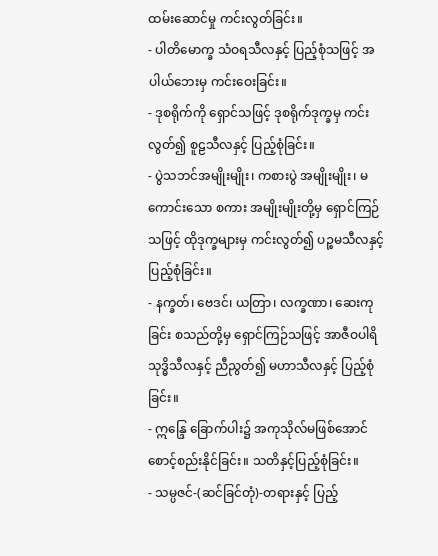ထမ်းဆောင်မှု ကင်းလွတ်ခြင်း။
- ပါတိမောက္ခ သံဝရသီလနှင့် ပြည့်စုံသဖြင့် အပါယ်ဘေးမှ ကင်းဝေးခြင်း။
- ဒုစရိုက်ကို ရှောင်သဖြင့် ဒုစရိုက်ဒုက္ခမှ ကင်းလွတ်၍ စူဠသီလနှင့် ပြည့်စုံခြင်း။
- ပွဲသဘင်အမျိုးမျိုး၊ ကစားပွဲ အမျိုးမျိုး၊ မကောင်းသော စကား အမျိုးမျိုးတို့မှ ရှောင်ကြဉ်သဖြင့် ထိုဒုက္ခများမှ ကင်းလွတ်၍ ပဉ္စမသီလနှင့် ပြည့်စုံခြင်း။
- နက္ခတ်၊ ဗေဒင်၊ ယတြာ၊ လက္ခဏာ၊ ဆေးကုခြင်း စသည်တို့မှ ရှောင်ကြဉ်သဖြင့် အာဇီဝပါရိသုဒ္ဓိသီလနှင့် ညီညွတ်၍ မဟာသီလနှင့် ပြည့်စုံခြင်း။
- ဣန္ဒြေ ခြောက်ပါး၌ အကုသိုလ်မဖြစ်အောင် စောင့်စည်းနိုင်ခြင်း။ သတိနှင့်ပြည့်စုံခြင်း။
- သမ္ပဇင်-(ဆင်ခြင်တုံ)-တရားနှင့် ပြည့်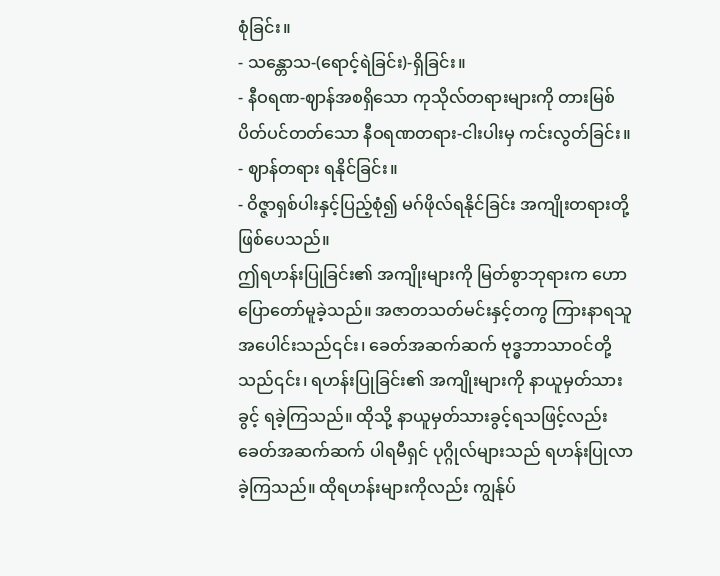စုံခြင်း။
- သန္တောသ-(ရောင့်ရဲခြင်း)-ရှိခြင်း။
- နီဝရဏ-ဈာန်အစရှိသော ကုသိုလ်တရားများကို တားမြစ်ပိတ်ပင်တတ်သော နီဝရဏတရား-ငါးပါးမှ ကင်းလွတ်ခြင်း။
- ဈာန်တရား ရနိုင်ခြင်း။
- ဝိဇ္ဇာရှစ်ပါးနှင့်ပြည့်စုံ၍ မဂ်ဖိုလ်ရနိုင်ခြင်း အကျိုးတရားတို့ ဖြစ်ပေသည်။
ဤရဟန်းပြုခြင်း၏ အကျိုးများကို မြတ်စွာဘုရားက ဟောပြောတော်မူခဲ့သည်။ အဇာတသတ်မင်းနှင့်တကွ ကြားနာရသူအပေါင်းသည်၎င်း၊ ခေတ်အဆက်ဆက် ဗုဒ္ဓဘာသာဝင်တို့သည်၎င်း၊ ရဟန်းပြုခြင်း၏ အကျိုးများကို နာယူမှတ်သားခွင့် ရခဲ့ကြသည်။ ထိုသို့ နာယူမှတ်သားခွင့်ရသဖြင့်လည်း ခေတ်အဆက်ဆက် ပါရမီရှင် ပုဂ္ဂိုလ်များသည် ရဟန်းပြုလာခဲ့ကြသည်။ ထိုရဟန်းများကိုလည်း ကျွန်ုပ်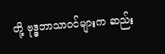တို့ ဗုဒ္ဓဘာသာဝင်များက ဆည်း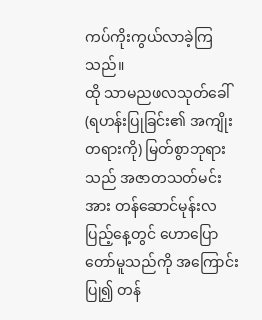ကပ်ကိုးကွယ်လာခဲ့ကြသည်။
ထို သာမညဖလသုတ်ခေါ် (ရဟန်းပြုခြင်း၏ အကျိုးတရားကို) မြတ်စွာဘုရားသည် အဇာတသတ်မင်းအား တန်ဆောင်မုန်းလပြည့်နေ့တွင် ဟောပြောတော်မူသည်ကို အကြောင်းပြု၍ တန်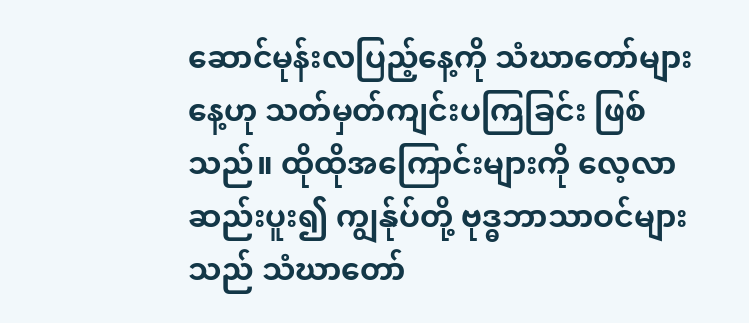ဆောင်မုန်းလပြည့်နေ့ကို သံဃာတော်များနေ့ဟု သတ်မှတ်ကျင်းပကြခြင်း ဖြစ်သည်။ ထိုထိုအကြောင်းများကို လေ့လာဆည်းပူး၍ ကျွန်ုပ်တို့ ဗုဒ္ဓဘာသာဝင်များသည် သံဃာတော်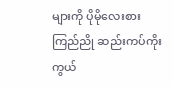များကို ပိုမိုလေးစားကြည်ညို ဆည်းကပ်ကိုးကွယ်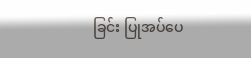ခြင်း ပြုအပ်ပေ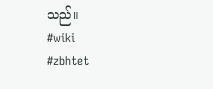သည်။
#wiki
#zbhtet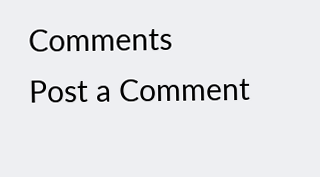Comments
Post a Comment